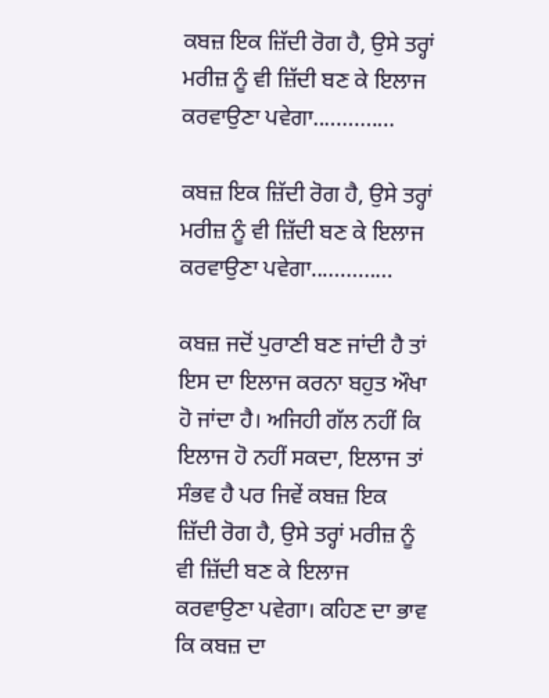ਕਬਜ਼ ਇਕ ਜ਼ਿੱਦੀ ਰੋਗ ਹੈ, ਉਸੇ ਤਰ੍ਹਾਂ ਮਰੀਜ਼ ਨੂੰ ਵੀ ਜ਼ਿੱਦੀ ਬਣ ਕੇ ਇਲਾਜ ਕਰਵਾਉਣਾ ਪਵੇਗਾ..............

ਕਬਜ਼ ਇਕ ਜ਼ਿੱਦੀ ਰੋਗ ਹੈ, ਉਸੇ ਤਰ੍ਹਾਂ ਮਰੀਜ਼ ਨੂੰ ਵੀ ਜ਼ਿੱਦੀ ਬਣ ਕੇ ਇਲਾਜ ਕਰਵਾਉਣਾ ਪਵੇਗਾ..............

ਕਬਜ਼ ਜਦੋਂ ਪੁਰਾਣੀ ਬਣ ਜਾਂਦੀ ਹੈ ਤਾਂ ਇਸ ਦਾ ਇਲਾਜ ਕਰਨਾ ਬਹੁਤ ਔਖਾ ਹੋ ਜਾਂਦਾ ਹੈ। ਅਜਿਹੀ ਗੱਲ ਨਹੀਂ ਕਿ ਇਲਾਜ ਹੋ ਨਹੀਂ ਸਕਦਾ, ਇਲਾਜ ਤਾਂ ਸੰਭਵ ਹੈ ਪਰ ਜਿਵੇਂ ਕਬਜ਼ ਇਕ ਜ਼ਿੱਦੀ ਰੋਗ ਹੈ, ਉਸੇ ਤਰ੍ਹਾਂ ਮਰੀਜ਼ ਨੂੰ ਵੀ ਜ਼ਿੱਦੀ ਬਣ ਕੇ ਇਲਾਜ ਕਰਵਾਉਣਾ ਪਵੇਗਾ। ਕਹਿਣ ਦਾ ਭਾਵ ਕਿ ਕਬਜ਼ ਦਾ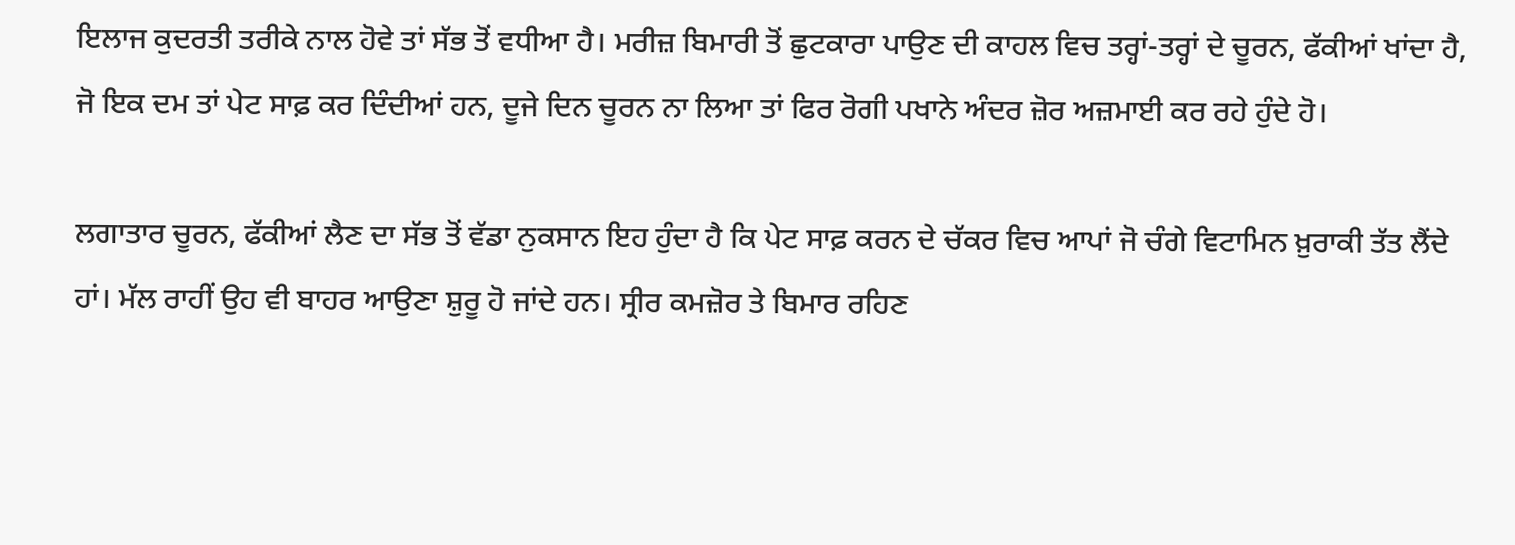ਇਲਾਜ ਕੁਦਰਤੀ ਤਰੀਕੇ ਨਾਲ ਹੋਵੇ ਤਾਂ ਸੱਭ ਤੋਂ ਵਧੀਆ ਹੈ। ਮਰੀਜ਼ ਬਿਮਾਰੀ ਤੋਂ ਛੁਟਕਾਰਾ ਪਾਉਣ ਦੀ ਕਾਹਲ ਵਿਚ ਤਰ੍ਹਾਂ-ਤਰ੍ਹਾਂ ਦੇ ਚੂਰਨ, ਫੱਕੀਆਂ ਖਾਂਦਾ ਹੈ, ਜੋ ਇਕ ਦਮ ਤਾਂ ਪੇਟ ਸਾਫ਼ ਕਰ ਦਿੰਦੀਆਂ ਹਨ, ਦੂਜੇ ਦਿਨ ਚੂਰਨ ਨਾ ਲਿਆ ਤਾਂ ਫਿਰ ਰੋਗੀ ਪਖਾਨੇ ਅੰਦਰ ਜ਼ੋਰ ਅਜ਼ਮਾਈ ਕਰ ਰਹੇ ਹੁੰਦੇ ਹੋ।

ਲਗਾਤਾਰ ਚੂਰਨ, ਫੱਕੀਆਂ ਲੈਣ ਦਾ ਸੱਭ ਤੋਂ ਵੱਡਾ ਨੁਕਸਾਨ ਇਹ ਹੁੰਦਾ ਹੈ ਕਿ ਪੇਟ ਸਾਫ਼ ਕਰਨ ਦੇ ਚੱਕਰ ਵਿਚ ਆਪਾਂ ਜੋ ਚੰਗੇ ਵਿਟਾਮਿਨ ਖ਼ੁਰਾਕੀ ਤੱਤ ਲੈਂਦੇ ਹਾਂ। ਮੱਲ ਰਾਹੀਂ ਉਹ ਵੀ ਬਾਹਰ ਆਉਣਾ ਸ਼ੁਰੂ ਹੋ ਜਾਂਦੇ ਹਨ। ਸ੍ਰੀਰ ਕਮਜ਼ੋਰ ਤੇ ਬਿਮਾਰ ਰਹਿਣ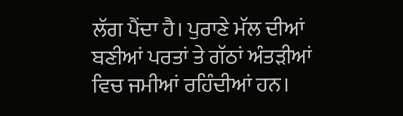ਲੱਗ ਪੈਂਦਾ ਹੈ। ਪੁਰਾਣੇ ਮੱਲ ਦੀਆਂ ਬਣੀਆਂ ਪਰਤਾਂ ਤੇ ਗੱਠਾਂ ਅੰਤੜੀਆਂ ਵਿਚ ਜਮੀਆਂ ਰਹਿੰਦੀਆਂ ਹਨ।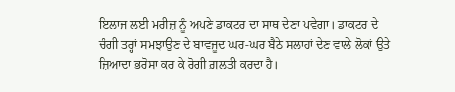ਇਲਾਜ ਲਈ ਮਰੀਜ਼ ਨੂੰ ਅਪਣੇ ਡਾਕਟਰ ਦਾ ਸਾਥ ਦੇਣਾ ਪਵੇਗਾ। ਡਾਕਟਰ ਦੇ ਚੰਗੀ ਤਰ੍ਹਾਂ ਸਮਝਾਉਣ ਦੇ ਬਾਵਜੂਦ ਘਰ-ਘਰ ਬੈਠੇ ਸਲਾਹਾਂ ਦੇਣ ਵਾਲੇ ਲੋਕਾਂ ਉਤੇ ਜ਼ਿਆਦਾ ਭਰੋਸਾ ਕਰ ਕੇ ਰੋਗੀ ਗ਼ਲਤੀ ਕਰਦਾ ਹੈ।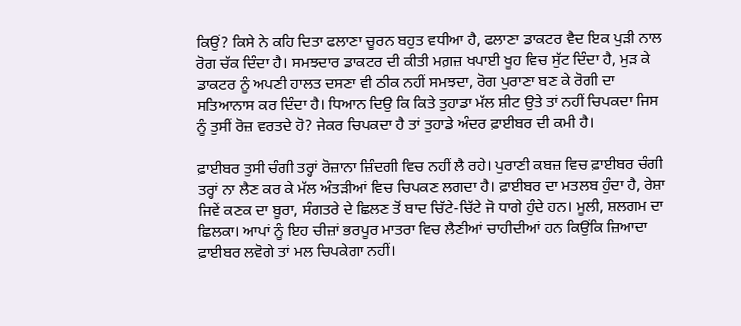ਕਿਉਂ? ਕਿਸੇ ਨੇ ਕਹਿ ਦਿਤਾ ਫਲਾਣਾ ਚੂਰਨ ਬਹੁਤ ਵਧੀਆ ਹੈ, ਫਲਾਣਾ ਡਾਕਟਰ ਵੈਦ ਇਕ ਪੁੜੀ ਨਾਲ ਰੋਗ ਚੱਕ ਦਿੰਦਾ ਹੈ। ਸਮਝਦਾਰ ਡਾਕਟਰ ਦੀ ਕੀਤੀ ਮਗ਼ਜ਼ ਖਪਾਈ ਖੂਹ ਵਿਚ ਸੁੱਟ ਦਿੰਦਾ ਹੈ, ਮੁੜ ਕੇ ਡਾਕਟਰ ਨੂੰ ਅਪਣੀ ਹਾਲਤ ਦਸਣਾ ਵੀ ਠੀਕ ਨਹੀਂ ਸਮਝਦਾ, ਰੋਗ ਪੁਰਾਣਾ ਬਣ ਕੇ ਰੋਗੀ ਦਾ ਸਤਿਆਨਾਸ ਕਰ ਦਿੰਦਾ ਹੈ। ਧਿਆਨ ਦਿਉ ਕਿ ਕਿਤੇ ਤੁਹਾਡਾ ਮੱਲ ਸ਼ੀਟ ਉਤੇ ਤਾਂ ਨਹੀਂ ਚਿਪਕਦਾ ਜਿਸ ਨੂੰ ਤੁਸੀਂ ਰੋਜ਼ ਵਰਤਦੇ ਹੋ? ਜੇਕਰ ਚਿਪਕਦਾ ਹੈ ਤਾਂ ਤੁਹਾਡੇ ਅੰਦਰ ਫ਼ਾਈਬਰ ਦੀ ਕਮੀ ਹੈ।

ਫ਼ਾਈਬਰ ਤੁਸੀ ਚੰਗੀ ਤਰ੍ਹਾਂ ਰੋਜ਼ਾਨਾ ਜ਼ਿੰਦਗੀ ਵਿਚ ਨਹੀਂ ਲੈ ਰਹੇ। ਪੁਰਾਣੀ ਕਬਜ਼ ਵਿਚ ਫ਼ਾਈਬਰ ਚੰਗੀ ਤਰ੍ਹਾਂ ਨਾ ਲੈਣ ਕਰ ਕੇ ਮੱਲ ਅੰਤੜੀਆਂ ਵਿਚ ਚਿਪਕਣ ਲਗਦਾ ਹੈ। ਫ਼ਾਈਬਰ ਦਾ ਮਤਲਬ ਹੁੰਦਾ ਹੈ, ਰੇਸ਼ਾ ਜਿਵੇਂ ਕਣਕ ਦਾ ਬੂਰਾ, ਸੰਗਤਰੇ ਦੇ ਛਿਲਣ ਤੋਂ ਬਾਦ ਚਿੱਟੇ-ਚਿੱਟੇ ਜੋ ਧਾਗੇ ਹੁੰਦੇ ਹਨ। ਮੂਲੀ, ਸ਼ਲਗਮ ਦਾ ਛਿਲਕਾ। ਆਪਾਂ ਨੂੰ ਇਹ ਚੀਜ਼ਾਂ ਭਰਪੂਰ ਮਾਤਰਾ ਵਿਚ ਲੈਣੀਆਂ ਚਾਹੀਦੀਆਂ ਹਨ ਕਿਉਂਕਿ ਜ਼ਿਆਦਾ ਫ਼ਾਈਬਰ ਲਵੋਗੇ ਤਾਂ ਮਲ ਚਿਪਕੇਗਾ ਨਹੀਂ।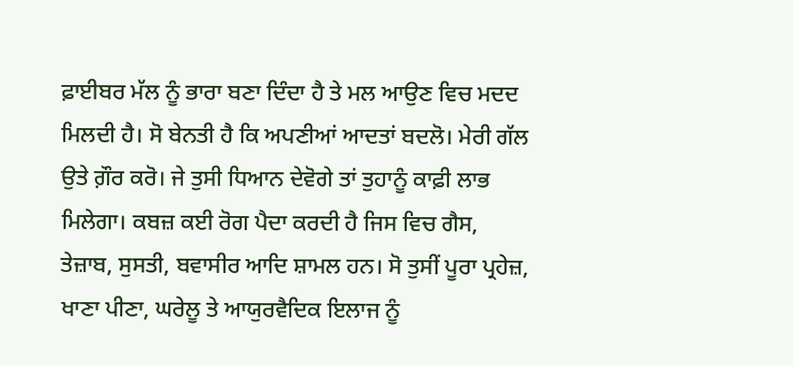ਫ਼ਾਈਬਰ ਮੱਲ ਨੂੰ ਭਾਰਾ ਬਣਾ ਦਿੰਦਾ ਹੈ ਤੇ ਮਲ ਆਉਣ ਵਿਚ ਮਦਦ ਮਿਲਦੀ ਹੈ। ਸੋ ਬੇਨਤੀ ਹੈ ਕਿ ਅਪਣੀਆਂ ਆਦਤਾਂ ਬਦਲੋ। ਮੇਰੀ ਗੱਲ ਉਤੇ ਗ਼ੌਰ ਕਰੋ। ਜੇ ਤੁਸੀ ਧਿਆਨ ਦੇਵੋਗੇ ਤਾਂ ਤੁਹਾਨੂੰ ਕਾਫ਼ੀ ਲਾਭ ਮਿਲੇਗਾ। ਕਬਜ਼ ਕਈ ਰੋਗ ਪੈਦਾ ਕਰਦੀ ਹੈ ਜਿਸ ਵਿਚ ਗੈਸ, ਤੇਜ਼ਾਬ, ਸੁਸਤੀ, ਬਵਾਸੀਰ ਆਦਿ ਸ਼ਾਮਲ ਹਨ। ਸੋ ਤੁਸੀਂ ਪੂਰਾ ਪ੍ਰਹੇਜ਼, ਖਾਣਾ ਪੀਣਾ, ਘਰੇਲੂ ਤੇ ਆਯੁਰਵੈਦਿਕ ਇਲਾਜ ਨੂੰ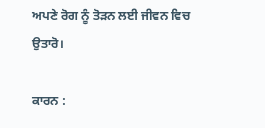ਅਪਣੇ ਰੋਗ ਨੂੰ ਤੋੜਨ ਲਈ ਜੀਵਨ ਵਿਚ ਉਤਾਰੋ।

ਕਾਰਨ :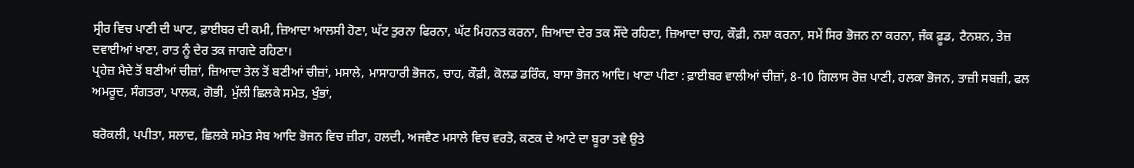ਸ੍ਰੀਰ ਵਿਚ ਪਾਣੀ ਦੀ ਘਾਟ, ਫ਼ਾਈਬਰ ਦੀ ਕਮੀ, ਜ਼ਿਆਦਾ ਆਲਸੀ ਹੋਣਾ, ਘੱਟ ਤੁਰਨਾ ਫਿਰਨਾ, ਘੱਟ ਮਿਹਨਤ ਕਰਨਾ, ਜ਼ਿਆਦਾ ਦੇਰ ਤਕ ਸੌਂਦੇ ਰਹਿਣਾ, ਜ਼ਿਆਦਾ ਚਾਹ, ਕੌਫ਼ੀ, ਨਸ਼ਾ ਕਰਨਾ, ਸਮੇਂ ਸਿਰ ਭੋਜਨ ਨਾ ਕਰਨਾ, ਜੰਕ ਫ਼ੂਡ, ਟੈਨਸ਼ਨ, ਤੇਜ਼ ਦਵਾਈਆਂ ਖਾਣਾ, ਰਾਤ ਨੂੰ ਦੇਰ ਤਕ ਜਾਗਦੇ ਰਹਿਣਾ।
ਪ੍ਰਹੇਜ਼ ਮੈਦੇ ਤੋਂ ਬਣੀਆਂ ਚੀਜ਼ਾਂ, ਜ਼ਿਆਦਾ ਤੇਲ ਤੋਂ ਬਣੀਆਂ ਚੀਜ਼ਾਂ, ਮਸਾਲੇ, ਮਾਸਾਹਾਰੀ ਭੋਜਨ, ਚਾਹ, ਕੌਫ਼ੀ, ਕੋਲਡ ਡਰਿੰਕ, ਬਾਸਾ ਭੋਜਨ ਆਦਿ। ਖਾਣਾ ਪੀਣਾ : ਫ਼ਾਈਬਰ ਵਾਲੀਆਂ ਚੀਜ਼ਾਂ, 8-10 ਗਿਲਾਸ ਰੋਜ਼ ਪਾਣੀ, ਹਲਕਾ ਭੋਜਨ, ਤਾਜ਼ੀ ਸਬਜ਼ੀ, ਫਲ ਅਮਰੂਦ, ਸੰਗਤਰਾ, ਪਾਲਕ, ਗੋਭੀ, ਮੁੱਲੀ ਛਿਲਕੇ ਸਮੇਤ, ਖੁੰਭਾਂ,

ਬਰੋਕਲੀ, ਪਪੀਤਾ, ਸਲਾਦ, ਛਿਲਕੇ ਸਮੇਤ ਸੇਬ ਆਦਿ ਭੋਜਨ ਵਿਚ ਜ਼ੀਰਾ, ਹਲਦੀ, ਅਜਵੈਣ ਮਸਾਲੇ ਵਿਚ ਵਰਤੋ, ਕਣਕ ਦੇ ਆਟੇ ਦਾ ਬੂਰਾ ਤਵੇ ਉਤੇ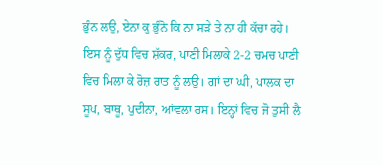ਭੁੰਨ ਲਉ, ਏਨਾ ਕੁ ਭੁੰਨੋ ਕਿ ਨਾ ਸੜੇ ਤੇ ਨਾ ਹੀ ਕੱਚਾ ਰਹੇ। ਇਸ ਨੂੰ ਦੁੱਧ ਵਿਚ ਸ਼ੱਕਰ, ਪਾਣੀ ਮਿਲਾਕੇ 2-2 ਚਮਚ ਪਾਣੀ ਵਿਚ ਮਿਲਾ ਕੇ ਰੋਜ਼ ਰਾਤ ਨੂੰ ਲਉ। ਗਾਂ ਦਾ ਘੀ, ਪਾਲਕ ਦਾ ਸੂਪ, ਬਾਥੂ, ਪੁਦੀਨਾ, ਆਂਵਲਾ ਰਸ। ਇਨ੍ਹਾਂ ਵਿਚ ਜੋ ਤੁਸੀ ਲੈ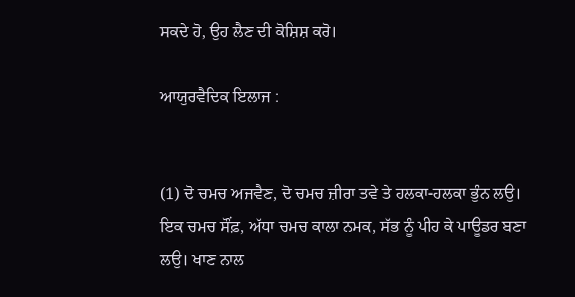ਸਕਦੇ ਹੋ, ਉਹ ਲੈਣ ਦੀ ਕੋਸ਼ਿਸ਼ ਕਰੋ।

ਆਯੁਰਵੈਦਿਕ ਇਲਾਜ :


(1) ਦੋ ਚਮਚ ਅਜਵੈਣ, ਦੋ ਚਮਚ ਜ਼ੀਰਾ ਤਵੇ ਤੇ ਹਲਕਾ-ਹਲਕਾ ਭੁੰਨ ਲਉ। ਇਕ ਚਮਚ ਸੌਂਫ਼, ਅੱਧਾ ਚਮਚ ਕਾਲਾ ਨਮਕ, ਸੱਭ ਨੂੰ ਪੀਹ ਕੇ ਪਾਊਡਰ ਬਣਾ ਲਉ। ਖਾਣ ਨਾਲ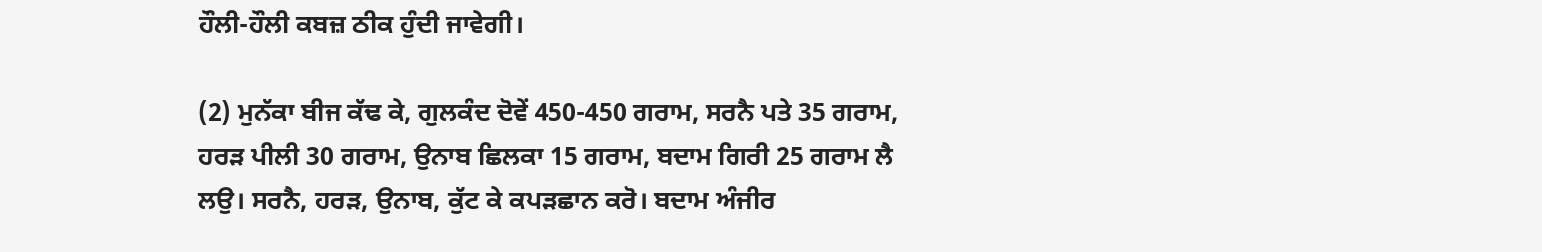ਹੌਲੀ-ਹੌਲੀ ਕਬਜ਼ ਠੀਕ ਹੁੰਦੀ ਜਾਵੇਗੀ।

(2) ਮੁਨੱਕਾ ਬੀਜ ਕੱਢ ਕੇ, ਗੁਲਕੰਦ ਦੋਵੇਂ 450-450 ਗਰਾਮ, ਸਰਨੈ ਪਤੇ 35 ਗਰਾਮ, ਹਰੜ ਪੀਲੀ 30 ਗਰਾਮ, ਉਨਾਬ ਛਿਲਕਾ 15 ਗਰਾਮ, ਬਦਾਮ ਗਿਰੀ 25 ਗਰਾਮ ਲੈ ਲਉ। ਸਰਨੈ, ਹਰੜ, ਉਨਾਬ, ਕੁੱਟ ਕੇ ਕਪੜਛਾਨ ਕਰੋ। ਬਦਾਮ ਅੰਜੀਰ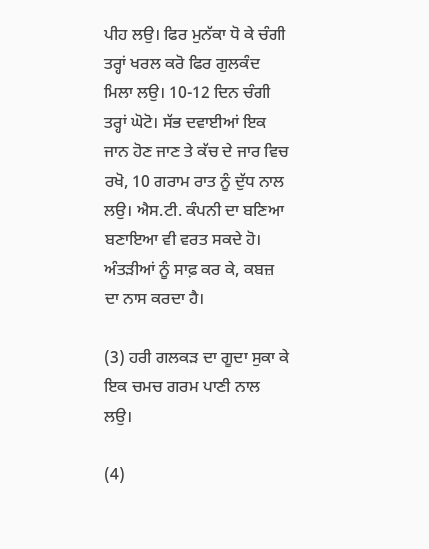ਪੀਹ ਲਉ। ਫਿਰ ਮੁਨੱਕਾ ਧੋ ਕੇ ਚੰਗੀ ਤਰ੍ਹਾਂ ਖਰਲ ਕਰੋ ਫਿਰ ਗੁਲਕੰਦ ਮਿਲਾ ਲਉ। 10-12 ਦਿਨ ਚੰਗੀ ਤਰ੍ਹਾਂ ਘੋਟੋ। ਸੱਭ ਦਵਾਈਆਂ ਇਕ ਜਾਨ ਹੋਣ ਜਾਣ ਤੇ ਕੱਚ ਦੇ ਜਾਰ ਵਿਚ ਰਖੋ, 10 ਗਰਾਮ ਰਾਤ ਨੂੰ ਦੁੱਧ ਨਾਲ ਲਉ। ਐਸ.ਟੀ. ਕੰਪਨੀ ਦਾ ਬਣਿਆ ਬਣਾਇਆ ਵੀ ਵਰਤ ਸਕਦੇ ਹੋ। ਅੰਤੜੀਆਂ ਨੂੰ ਸਾਫ਼ ਕਰ ਕੇ, ਕਬਜ਼ ਦਾ ਨਾਸ ਕਰਦਾ ਹੈ।

(3) ਹਰੀ ਗਲਕੜ ਦਾ ਗੂਦਾ ਸੁਕਾ ਕੇ ਇਕ ਚਮਚ ਗਰਮ ਪਾਣੀ ਨਾਲ ਲਉ।

(4)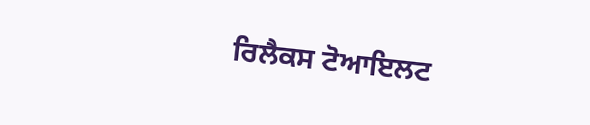ਰਿਲੈਕਸ ਟੋਆਇਲਟ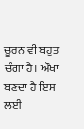ਚੂਰਨ ਵੀ ਬਹੁਤ ਚੰਗਾ ਹੈ। ਔਖਾ ਬਣਦਾ ਹੈ ਇਸ ਲਈ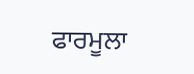ਫਾਰਮੂਲਾ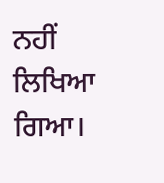ਨਹੀਂ ਲਿਖਿਆ ਗਿਆ।